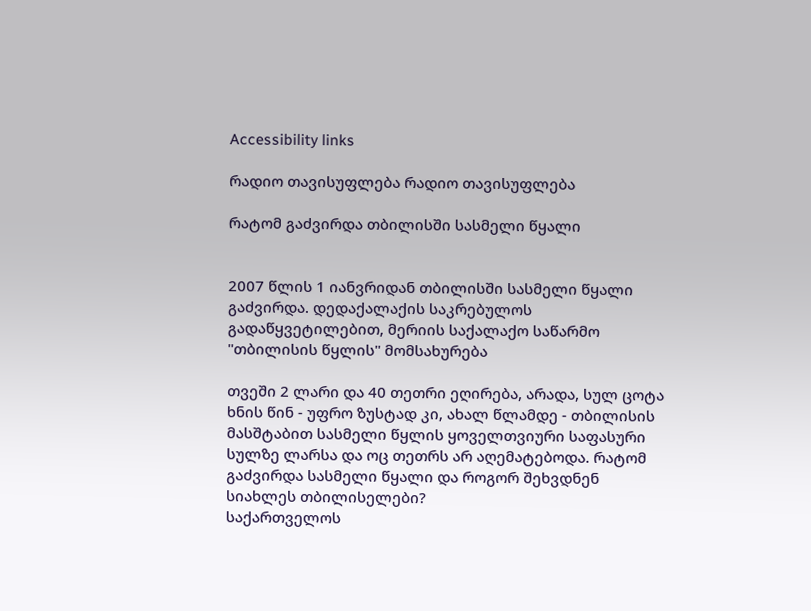Accessibility links

რადიო თავისუფლება რადიო თავისუფლება

რატომ გაძვირდა თბილისში სასმელი წყალი


2007 წლის 1 იანვრიდან თბილისში სასმელი წყალი გაძვირდა. დედაქალაქის საკრებულოს გადაწყვეტილებით, მერიის საქალაქო საწარმო "თბილისის წყლის" მომსახურება

თვეში 2 ლარი და 40 თეთრი ეღირება, არადა, სულ ცოტა ხნის წინ - უფრო ზუსტად კი, ახალ წლამდე - თბილისის მასშტაბით სასმელი წყლის ყოველთვიური საფასური სულზე ლარსა და ოც თეთრს არ აღემატებოდა. რატომ გაძვირდა სასმელი წყალი და როგორ შეხვდნენ სიახლეს თბილისელები?
საქართველოს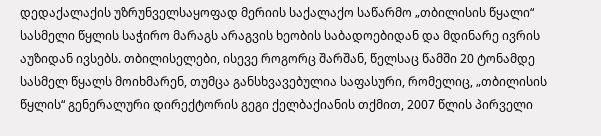დედაქალაქის უზრუნველსაყოფად მერიის საქალაქო საწარმო „თბილისის წყალი“ სასმელი წყლის საჭირო მარაგს არაგვის ხეობის საბადოებიდან და მდინარე ივრის აუზიდან ივსებს. თბილისელები, ისევე როგორც შარშან, წელსაც წამში 20 ტონამდე სასმელ წყალს მოიხმარენ, თუმცა განსხვავებულია საფასური, რომელიც, „თბილისის წყლის“ გენერალური დირექტორის გეგი ქელბაქიანის თქმით, 2007 წლის პირველი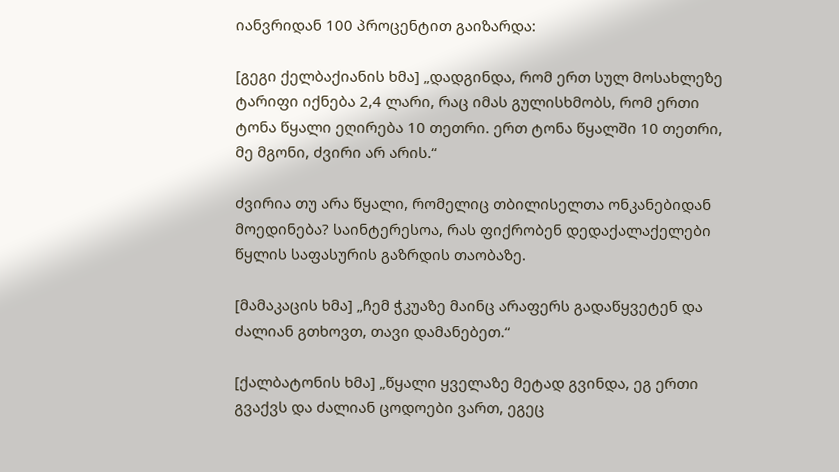იანვრიდან 100 პროცენტით გაიზარდა:

[გეგი ქელბაქიანის ხმა] „დადგინდა, რომ ერთ სულ მოსახლეზე ტარიფი იქნება 2,4 ლარი, რაც იმას გულისხმობს, რომ ერთი ტონა წყალი ეღირება 10 თეთრი. ერთ ტონა წყალში 10 თეთრი, მე მგონი, ძვირი არ არის.“

ძვირია თუ არა წყალი, რომელიც თბილისელთა ონკანებიდან მოედინება? საინტერესოა, რას ფიქრობენ დედაქალაქელები წყლის საფასურის გაზრდის თაობაზე.

[მამაკაცის ხმა] „ჩემ ჭკუაზე მაინც არაფერს გადაწყვეტენ და ძალიან გთხოვთ, თავი დამანებეთ.“

[ქალბატონის ხმა] „წყალი ყველაზე მეტად გვინდა, ეგ ერთი გვაქვს და ძალიან ცოდოები ვართ, ეგეც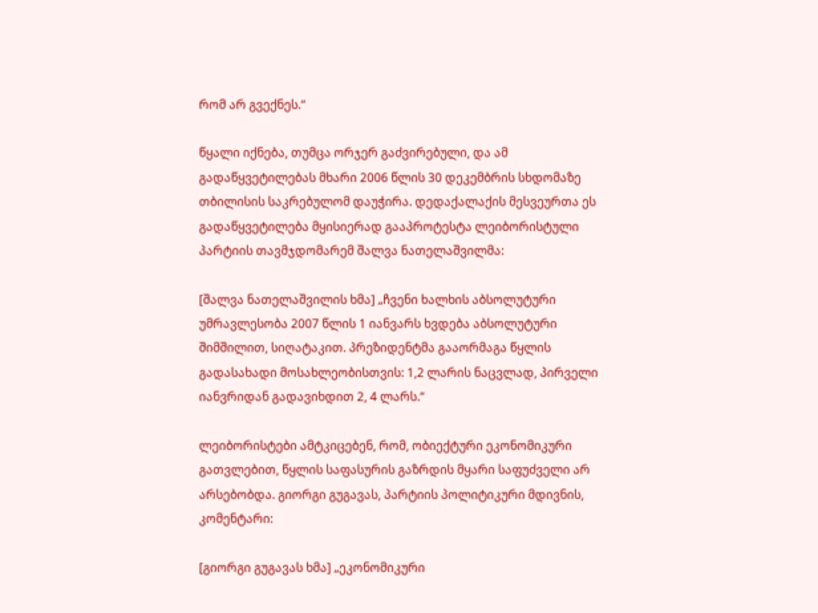რომ არ გვექნეს.“

წყალი იქნება, თუმცა ორჯერ გაძვირებული, და ამ გადაწყვეტილებას მხარი 2006 წლის 30 დეკემბრის სხდომაზე თბილისის საკრებულომ დაუჭირა. დედაქალაქის მესვეურთა ეს გადაწყვეტილება მყისიერად გააპროტესტა ლეიბორისტული პარტიის თავმჯდომარემ შალვა ნათელაშვილმა:

[შალვა ნათელაშვილის ხმა] „ჩვენი ხალხის აბსოლუტური უმრავლესობა 2007 წლის 1 იანვარს ხვდება აბსოლუტური შიმშილით, სიღატაკით. პრეზიდენტმა გააორმაგა წყლის გადასახადი მოსახლეობისთვის: 1,2 ლარის ნაცვლად, პირველი იანვრიდან გადავიხდით 2, 4 ლარს.“

ლეიბორისტები ამტკიცებენ, რომ, ობიექტური ეკონომიკური გათვლებით, წყლის საფასურის გაზრდის მყარი საფუძველი არ არსებობდა. გიორგი გუგავას, პარტიის პოლიტიკური მდივნის, კომენტარი:

[გიორგი გუგავას ხმა] „ეკონომიკური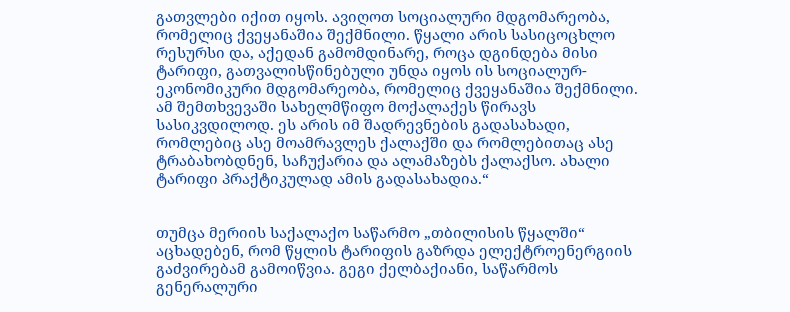გათვლები იქით იყოს. ავიღოთ სოციალური მდგომარეობა, რომელიც ქვეყანაშია შექმნილი. წყალი არის სასიცოცხლო რესურსი და, აქედან გამომდინარე, როცა დგინდება მისი ტარიფი, გათვალისწინებული უნდა იყოს ის სოციალურ-ეკონომიკური მდგომარეობა, რომელიც ქვეყანაშია შექმნილი. ამ შემთხვევაში სახელმწიფო მოქალაქეს წირავს სასიკვდილოდ. ეს არის იმ შადრევნების გადასახადი, რომლებიც ასე მოამრავლეს ქალაქში და რომლებითაც ასე ტრაბახობდნენ, საჩუქარია და ალამაზებს ქალაქსო. ახალი ტარიფი პრაქტიკულად ამის გადასახადია.“


თუმცა მერიის საქალაქო საწარმო „თბილისის წყალში“ აცხადებენ, რომ წყლის ტარიფის გაზრდა ელექტროენერგიის გაძვირებამ გამოიწვია. გეგი ქელბაქიანი, საწარმოს გენერალური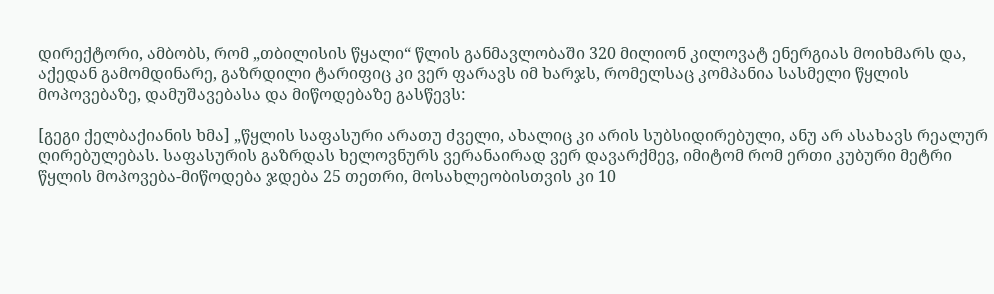დირექტორი, ამბობს, რომ „თბილისის წყალი“ წლის განმავლობაში 320 მილიონ კილოვატ ენერგიას მოიხმარს და, აქედან გამომდინარე, გაზრდილი ტარიფიც კი ვერ ფარავს იმ ხარჯს, რომელსაც კომპანია სასმელი წყლის მოპოვებაზე, დამუშავებასა და მიწოდებაზე გასწევს:

[გეგი ქელბაქიანის ხმა] „წყლის საფასური არათუ ძველი, ახალიც კი არის სუბსიდირებული, ანუ არ ასახავს რეალურ ღირებულებას. საფასურის გაზრდას ხელოვნურს ვერანაირად ვერ დავარქმევ, იმიტომ რომ ერთი კუბური მეტრი წყლის მოპოვება-მიწოდება ჯდება 25 თეთრი, მოსახლეობისთვის კი 10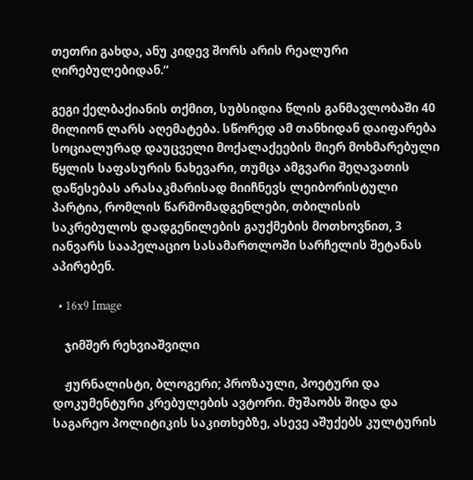თეთრი გახდა, ანუ კიდევ შორს არის რეალური ღირებულებიდან.“

გეგი ქელბაქიანის თქმით, სუბსიდია წლის განმავლობაში 40 მილიონ ლარს აღემატება. სწორედ ამ თანხიდან დაიფარება სოციალურად დაუცველი მოქალაქეების მიერ მოხმარებული წყლის საფასურის ნახევარი, თუმცა ამგვარი შეღავათის დაწესებას არასაკმარისად მიიჩნევს ლეიბორისტული პარტია, რომლის წარმომადგენლები, თბილისის საკრებულოს დადგენილების გაუქმების მოთხოვნით, 3 იანვარს სააპელაციო სასამართლოში სარჩელის შეტანას აპირებენ.

  • 16x9 Image

    ჯიმშერ რეხვიაშვილი

    ჟურნალისტი, ბლოგერი; პროზაული, პოეტური და დოკუმენტური კრებულების ავტორი. მუშაობს შიდა და საგარეო პოლიტიკის საკითხებზე, ასევე აშუქებს კულტურის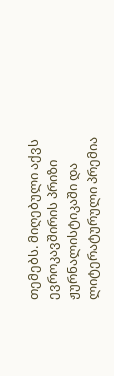თემებს. მიღებული აქვს ევროკავშირის პრიზი ჟურნალისტიკაში და ლიტერატურული პრემია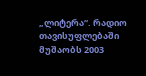„ლიტერა“. რადიო თავისუფლებაში მუშაობს 2003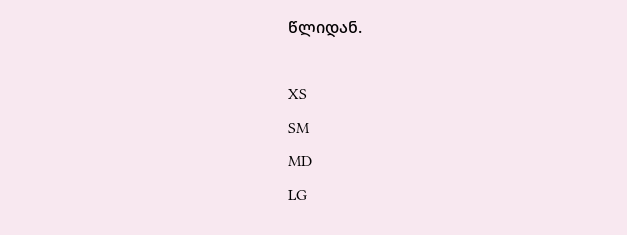წლიდან.

XS
SM
MD
LG